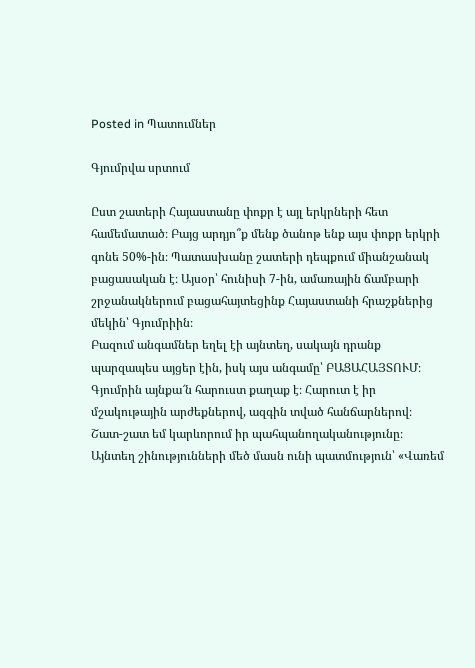Posted in Պատումներ

Գյումրվա սրտում

Ըստ շատերի Հայաստանը փոքր է այլ երկրների հետ համեմատած։ Բայց արդյո՞ք մենք ծանոթ ենք այս փոքր երկրի գոնե 50%-ին։ Պատասխանը շատերի դեպքում միանշանակ բացասական է։ Այսօր՝ հունիսի 7-ին, ամառային ճամբարի շրջանակներում բացահայտեցինք Հայաստանի հրաշքներից մեկին՝ Գյումրիին։
Բազում անգամներ եղել էի այնտեղ, սակայն դրանք պարզապես այցեր էին, իսկ այս անգամը՝ ԲԱՑԱՀԱՅՏՈՒՄ։
Գյումրին այնքա՜ն հարուստ քաղաք է։ Հարուտ է իր մշակութային արժեքներով, ազգին տված հանճարներով։ Շատ-շատ եմ կարևորում իր պահպանողականությունը։ Այնտեղ շինությունների մեծ մասն ունի պատմություն՝ «Վառեմ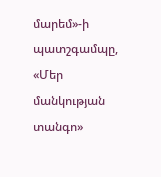մարեմ»-ի պատշգամպը, «Մեր մանկության տանգո»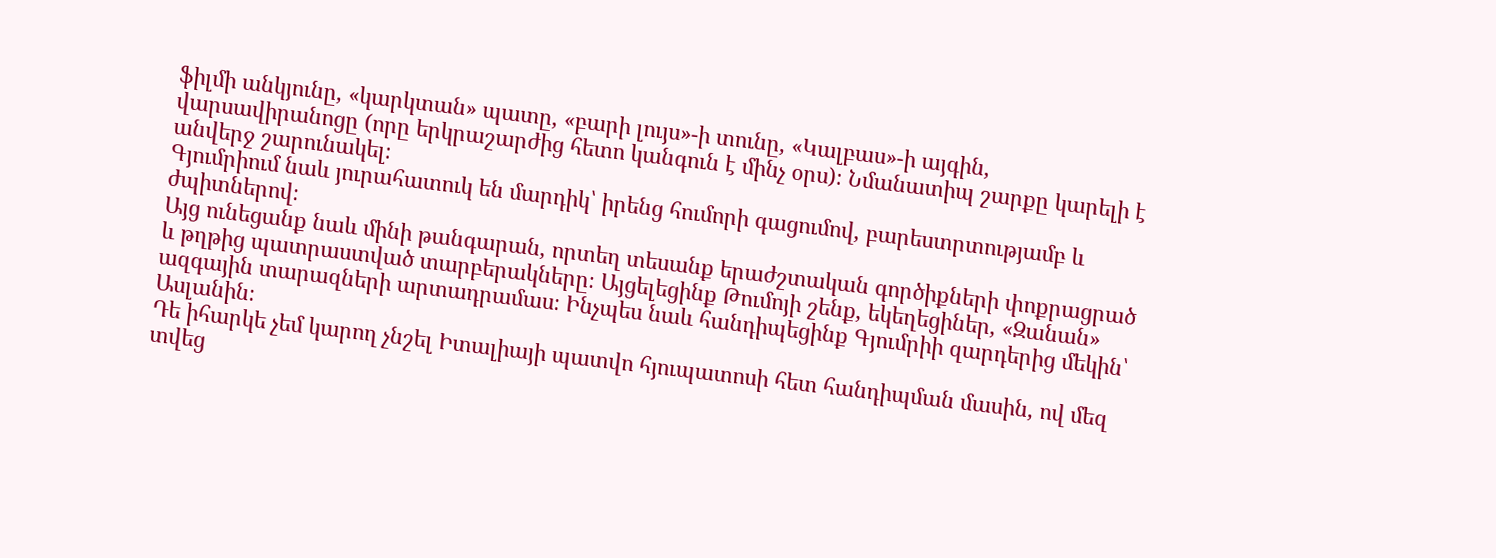ֆիլմի անկյունը, «կարկտան» պատը, «բարի լույս»-ի տունը, «Կալբաս»-ի այգին, վարսավիրանոցը (որը երկրաշարժից հետո կանգուն է մինչ օրս)։ Նմանատիպ շարքը կարելի է անվերջ շարունակել։
Գյումրիում նաև յուրահատուկ են մարդիկ՝ իրենց հումորի գացումով, բարեստրտությամբ և ժպիտներով։
Այց ունեցանք նաև մինի թանգարան, որտեղ տեսանք երաժշտական գործիքների փոքրացրած և թղթից պատրաստված տարբերակները։ Այցելեցինք Թումոյի շենք, եկեղեցիներ, «Զանան» ազգային տարազների արտադրամաս։ Ինչպես նաև հանդիպեցինք Գյումրիի զարդերից մեկին՝ Ասլանին։
Դե իհարկե չեմ կարող չնշել Իտալիայի պատվո հյուպատոսի հետ հանդիպման մասին, ով մեզ տվեց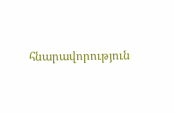հնարավորություն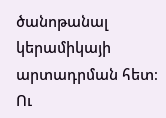ծանոթանալ կերամիկայի արտադրման հետ։
Ու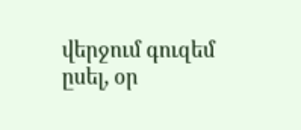վերջում գուզեմ ըսել, օր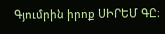Գյումրին իրոք ՍԻՐԵՄ ԳԸ։